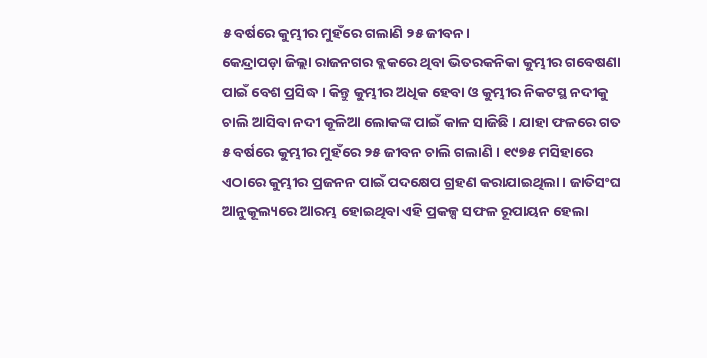୫ ବର୍ଷରେ କୁମ୍ଭୀର ମୁହଁରେ ଗଲାଣି ୨୫ ଜୀବନ।
କେନ୍ଦ୍ରାପଡ଼ା ଜିଲ୍ଲା ରାଜନଗର ବ୍ଲକରେ ଥିବା ଭିତରକନିକା କୁମ୍ଭୀର ଗବେଷଣା ପାଇଁ ବେଶ ପ୍ରସିଦ୍ଧ । କିନ୍ତୁ କୁମ୍ଭୀର ଅଧିକ ହେବା ଓ କୁମ୍ଭୀର ନିକଟସ୍ଥ ନଦୀକୁ ଚାଲି ଆସିବା ନଦୀ କୂଳିଆ ଲୋକଙ୍କ ପାଇଁ କାଳ ସାଜିଛି । ଯାହା ଫଳରେ ଗତ ୫ ବର୍ଷରେ କୁମ୍ଭୀର ମୁହଁରେ ୨୫ ଜୀବନ ଚାଲି ଗଲାଣି । ୧୯୭୫ ମସିହାରେ ଏଠାରେ କୁମ୍ଭୀର ପ୍ରଜନନ ପାଇଁ ପଦକ୍ଷେପ ଗ୍ରହଣ କରାଯାଇଥିଲା । ଜାତିସଂଘ ଆନୁକୂଲ୍ୟରେ ଆରମ୍ଭ ହୋଇଥିବା ଏହି ପ୍ରକଳ୍ପ ସଫଳ ରୂପାୟନ ହେଲା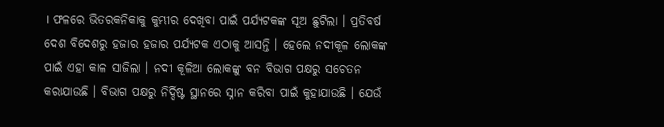। ଫଳରେ ଭିତରକନିକାକୁ କୁମ୍ଭୀର ଦେଖିବା ପାଇଁ ପର୍ଯ୍ୟଟକଙ୍କ ସୂଅ ଛୁଟିଲା । ପ୍ରତିବର୍ଷ ଦେଶ ବିଦେଶରୁ ହଜାର ହଜାର ପର୍ଯ୍ୟଟକ ଏଠାକୁ ଆସନ୍ତି । ହେଲେ ନଦୀକୂଳ ଲୋକଙ୍କ ପାଇଁ ଏହା କାଳ ସାଜିଲା । ନଦୀ କୂଳିଆ ଲୋକଙ୍କୁ ବନ ବିଭାଗ ପକ୍ଷରୁ ସଚେତନ କରାଯାଉଛି । ବିଭାଗ ପକ୍ଷରୁ ନିର୍ଦ୍ଦିଷ୍ଟ ସ୍ଥାନରେ ସ୍ନାନ କରିବା ପାଇଁ କୁହାଯାଉଛି । ଯେଉଁ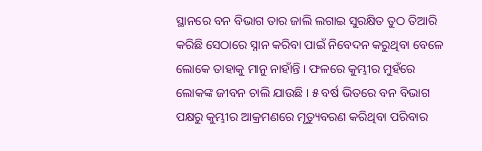ସ୍ଥାନରେ ବନ ବିଭାଗ ତାର ଜାଲି ଲଗାଇ ସୁରକ୍ଷିତ ତୁଠ ତିଆରି କରିଛି ସେଠାରେ ସ୍ନାନ କରିବା ପାଇଁ ନିବେଦନ କରୁଥିବା ବେଳେ ଲୋକେ ତାହାକୁ ମାନୁ ନାହାଁନ୍ତି । ଫଳରେ କୁମ୍ଭୀର ମୁହଁରେ ଲୋକଙ୍କ ଜୀବନ ଚାଲି ଯାଉଛି । ୫ ବର୍ଷ ଭିତରେ ବନ ବିଭାଗ ପକ୍ଷରୁ କୁମ୍ଭୀର ଆକ୍ରମଣରେ ମୃତ୍ୟୁବରଣ କରିଥିବା ପରିବାର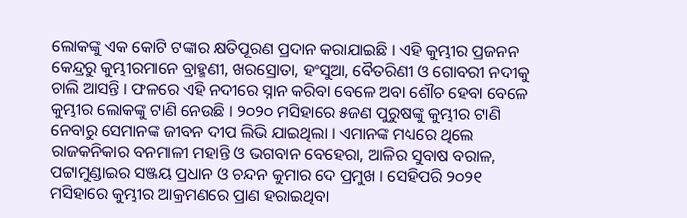ଲୋକଙ୍କୁ ଏକ କୋଟି ଟଙ୍କାର କ୍ଷତିପୂରଣ ପ୍ରଦାନ କରାଯାଇଛି । ଏହି କୁମ୍ଭୀର ପ୍ରଜନନ କେନ୍ଦ୍ରରୁ କୁମ୍ଭୀରମାନେ ବ୍ରାହ୍ମଣୀ, ଖରସ୍ରୋତା, ହଂସୁଆ, ବୈତରିଣୀ ଓ ଗୋବରୀ ନଦୀକୁ ଚାଲି ଆସନ୍ତି । ଫଳରେ ଏହି ନଦୀରେ ସ୍ନାନ କରିବା ବେଳେ ଅବା ଶୌଚ ହେବା ବେଳେ କୁମ୍ଭୀର ଲୋକଙ୍କୁ ଟାଣି ନେଉଛି । ୨୦୨୦ ମସିହାରେ ୫ଜଣ ପୁରୁଷଙ୍କୁ କୁମ୍ଭୀର ଟାଣି ନେବାରୁ ସେମାନଙ୍କ ଜୀବନ ଦୀପ ଲିଭି ଯାଇଥିଲା । ଏମାନଙ୍କ ମଧ୍ୟରେ ଥିଲେ ରାଜକନିକାର ବନମାଳୀ ମହାନ୍ତି ଓ ଭଗବାନ ବେହେରା, ଆଳିର ସୁବାଷ ବରାଳ, ପଟ୍ଟାମୁଣ୍ଡାଇର ସଞ୍ଜୟ ପ୍ରଧାନ ଓ ଚନ୍ଦନ କୁମାର ଦେ ପ୍ରମୁଖ । ସେହିପରି ୨୦୨୧ ମସିହାରେ କୁମ୍ଭୀର ଆକ୍ରମଣରେ ପ୍ରାଣ ହରାଇଥିବା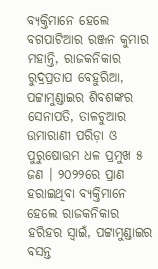ବ୍ୟକ୍ତିମାନେ ହେଲେ ବଗପାଟିଆର ରଞ୍ଜନ କୁମାର ମହାନ୍ତି, ରାଜକନିକାର ରୁଦ୍ରପ୍ରତାପ ବେହୁରିଆ, ପଟ୍ଟାମୁଣ୍ଡାଇର ଶିବଶଙ୍କର ସେନାପତି, ତାଳଚୁଆର ଉମାରାଣୀ ପରିଡ଼ା ଓ ପୁରୁଷୋତ୍ତମ ଧଳ ପ୍ରମୁଖ ୫ ଜଣ । ୨୦୨୨ରେ ପ୍ରାଣ ହରାଇଥିବା ବ୍ୟକ୍ତିମାନେ ହେଲେ ରାଜକନିକାର ହରିହର ସ୍ୱାଇଁ, ପଟ୍ଟାମୁଣ୍ଡାଇର ବସନ୍ତ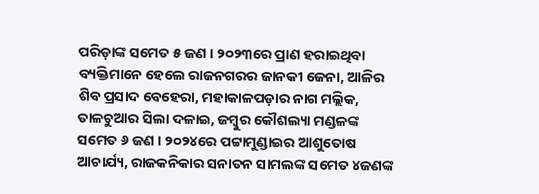ପରିଡ଼ାଙ୍କ ସମେତ ୫ ଜଣ । ୨୦୨୩ରେ ପ୍ରାଣ ହରାଇଥିବା ବ୍ୟକ୍ତିମାନେ ହେଲେ ରାଜନଗରର ଜାନକୀ ଜେନା, ଆଳିର ଶିବ ପ୍ରସାଦ ବେହେରା, ମହାକାଳପଡ଼ାର ନାଗ ମଲ୍ଲିକ, ତାଳଚୁଆର ସିଲା ଦଳାଇ, ଜମ୍ବୁର କୌଶଲ୍ୟା ମଣ୍ଡଳଙ୍କ ସମେତ ୬ ଜଣ । ୨୦୨୪ରେ ପଟ୍ଟାମୁଣ୍ଡାଇର ଆଶୁତୋଷ ଆଚାର୍ଯ୍ୟ, ରାଜକନିକାର ସନାତନ ସାମଲଙ୍କ ସମେତ ୪ଜଣଙ୍କ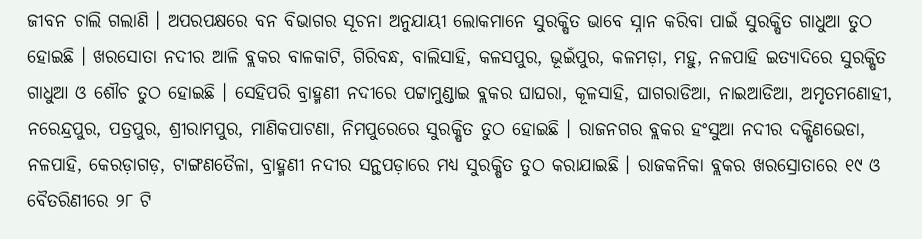ଜୀବନ ଚାଲି ଗଲାଣି । ଅପରପକ୍ଷରେ ବନ ବିଭାଗର ସୂଚନା ଅନୁଯାୟୀ ଲୋକମାନେ ସୁରକ୍ଷିତ ଭାବେ ସ୍ନାନ କରିବା ପାଇଁ ସୁରକ୍ଷିତ ଗାଧୁଆ ତୁଠ ହୋଇଛି । ଖରସୋତା ନଦୀର ଆଳି ବ୍ଲକର ବାଳକାଟି, ଗିରିବନ୍ଧ, ବାଲିସାହି, କଳସପୁର, ଭୂଇଁପୁର, କଳମଡ଼ା, ମହୁ, ନଳପାହି ଇତ୍ୟାଦିରେ ସୁରକ୍ଷିତ ଗାଧୁଆ ଓ ଶୌଚ ତୁଠ ହୋଇଛି । ସେହିପରି ବ୍ରାହ୍ମଣୀ ନଦୀରେ ପଟ୍ଟାମୁଣ୍ଡାଇ ବ୍ଲକର ଘାଘରା, କୂଳସାହି, ଘାଗରାଡିଆ, ନାଇଆଡିଆ, ଅମୃତମଣୋହୀ, ନରେନ୍ଦ୍ରପୁର, ପତ୍ରପୁର, ଶ୍ରୀରାମପୁର, ମାଣିକପାଟଣା, ନିମପୁରେରେ ସୁରକ୍ଷିତ ତୁଠ ହୋଇଛି । ରାଜନଗର ବ୍ଲକର ହଂସୁଆ ନଦୀର ଦକ୍ଷିଣଭେଡା, ନଳପାହି, କେରଡ଼ାଗଡ଼, ଟାଙ୍ଗଣତୈଳା, ବ୍ରାହ୍ମଣୀ ନଦୀର ସନ୍ଥପଡ଼ାରେ ମଧ୍ୟ ସୁରକ୍ଷିତ ତୁଠ କରାଯାଇଛି । ରାଜକନିକା ବ୍ଲକର ଖରସ୍ରୋତାରେ ୧୯ ଓ ବୈତରିଣୀରେ ୨୮ ଟି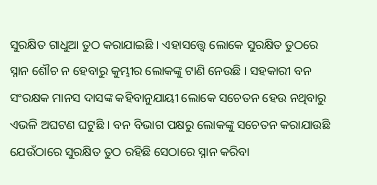ସୁରକ୍ଷିତ ଗାଧୁଆ ତୁଠ କରାଯାଇଛି । ଏହାସତ୍ତ୍ୱେ ଲୋକେ ସୁରକ୍ଷିତ ତୁଠରେ ସ୍ନାନ ଶୌଚ ନ ହେବାରୁ କୁମ୍ଭୀର ଲୋକଙ୍କୁ ଟାଣି ନେଉଛି । ସହକାରୀ ବନ ସଂରକ୍ଷକ ମାନସ ଦାସଙ୍କ କହିବାନୁଯାୟୀ ଲୋକେ ସଚେତନ ହେଉ ନଥିବାରୁ ଏଭଳି ଅଘଟଣ ଘଟୁଛି । ବନ ବିଭାଗ ପକ୍ଷରୁ ଲୋକଙ୍କୁ ସଚେତନ କରାଯାଉଛି ଯେଉଁଠାରେ ସୁରକ୍ଷିତ ତୁଠ ରହିଛି ସେଠାରେ ସ୍ନାନ କରିବା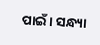ପାଇଁ । ସନ୍ଧ୍ୟା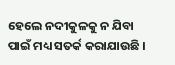ହେଲେ ନଦୀକୁଳକୁ ନ ଯିବା ପାଇଁ ମଧ୍ୟ ସତର୍କ କରାଯାଉଛି ।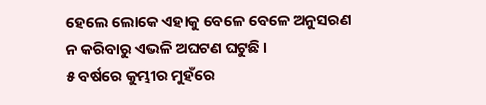ହେଲେ ଲୋକେ ଏହାକୁ ବେଳେ ବେଳେ ଅନୁସରଣ ନ କରିବାରୁ ଏଭଳି ଅଘଟଣ ଘଟୁଛି ।
୫ ବର୍ଷରେ କୁମ୍ଭୀର ମୁହଁରେ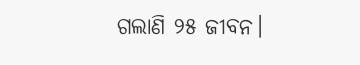ଗଲାଣି ୨୫ ଜୀବନ।